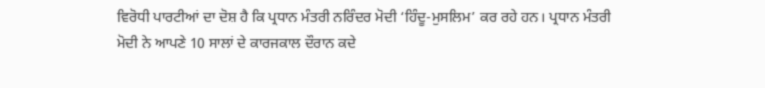ਵਿਰੋਧੀ ਪਾਰਟੀਆਂ ਦਾ ਦੋਸ਼ ਹੈ ਕਿ ਪ੍ਰਧਾਨ ਮੰਤਰੀ ਨਰਿੰਦਰ ਮੋਦੀ ‘ਹਿੰਦੂ-ਮੁਸਲਿਮ’ ਕਰ ਰਹੇ ਹਨ। ਪ੍ਰਧਾਨ ਮੰਤਰੀ ਮੋਦੀ ਨੇ ਆਪਣੇ 10 ਸਾਲਾਂ ਦੇ ਕਾਰਜਕਾਲ ਦੌਰਾਨ ਕਦੇ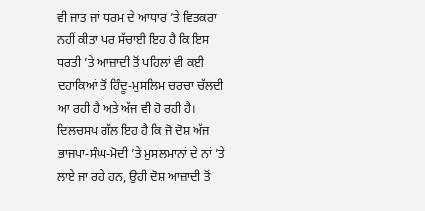ਵੀ ਜਾਤ ਜਾਂ ਧਰਮ ਦੇ ਆਧਾਰ ’ਤੇ ਵਿਤਕਰਾ ਨਹੀਂ ਕੀਤਾ ਪਰ ਸੱਚਾਈ ਇਹ ਹੈ ਕਿ ਇਸ ਧਰਤੀ ’ਤੇ ਆਜ਼ਾਦੀ ਤੋਂ ਪਹਿਲਾਂ ਵੀ ਕਈ ਦਹਾਕਿਆਂ ਤੋਂ ਹਿੰਦੂ-ਮੁਸਲਿਮ ਚਰਚਾ ਚੱਲਦੀ ਆ ਰਹੀ ਹੈ ਅਤੇ ਅੱਜ ਵੀ ਹੋ ਰਹੀ ਹੈ। ਦਿਲਚਸਪ ਗੱਲ ਇਹ ਹੈ ਕਿ ਜੋ ਦੋਸ਼ ਅੱਜ ਭਾਜਪਾ-ਸੰਘ-ਮੋਦੀ ’ਤੇ ਮੁਸਲਮਾਨਾਂ ਦੇ ਨਾਂ ’ਤੇ ਲਾਏ ਜਾ ਰਹੇ ਹਨ, ਉਹੀ ਦੋਸ਼ ਆਜ਼ਾਦੀ ਤੋਂ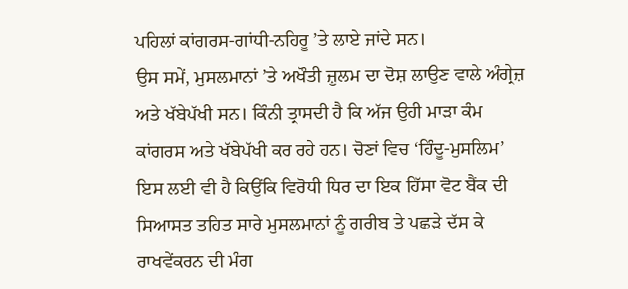ਪਹਿਲਾਂ ਕਾਂਗਰਸ-ਗਾਂਧੀ-ਨਹਿਰੂ ’ਤੇ ਲਾਏ ਜਾਂਦੇ ਸਨ।
ਉਸ ਸਮੇਂ, ਮੁਸਲਮਾਨਾਂ ’ਤੇ ਅਖੌਤੀ ਜ਼ੁਲਮ ਦਾ ਦੋਸ਼ ਲਾਉਣ ਵਾਲੇ ਅੰਗ੍ਰੇਜ਼ ਅਤੇ ਖੱਬੇਪੱਖੀ ਸਨ। ਕਿੰਨੀ ਤ੍ਰਾਸਦੀ ਹੈ ਕਿ ਅੱਜ ਉਹੀ ਮਾੜਾ ਕੰਮ ਕਾਂਗਰਸ ਅਤੇ ਖੱਬੇਪੱਖੀ ਕਰ ਰਹੇ ਹਨ। ਚੋਣਾਂ ਵਿਚ ‘ਹਿੰਦੂ-ਮੁਸਲਿਮ’ ਇਸ ਲਈ ਵੀ ਹੈ ਕਿਉਂਕਿ ਵਿਰੋਧੀ ਧਿਰ ਦਾ ਇਕ ਹਿੱਸਾ ਵੋਟ ਬੈਂਕ ਦੀ ਸਿਆਸਤ ਤਹਿਤ ਸਾਰੇ ਮੁਸਲਮਾਨਾਂ ਨੂੰ ਗਰੀਬ ਤੇ ਪਛੜੇ ਦੱਸ ਕੇ ਰਾਖਵੇਂਕਰਨ ਦੀ ਮੰਗ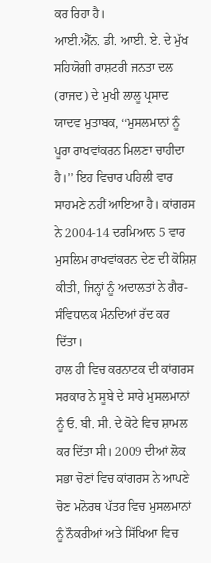ਕਰ ਰਿਹਾ ਹੈ।
ਆਈ.ਐੱਨ. ਡੀ. ਆਈ. ਏ. ਦੇ ਮੁੱਖ ਸਹਿਯੋਗੀ ਰਾਸ਼ਟਰੀ ਜਨਤਾ ਦਲ (ਰਾਜਦ) ਦੇ ਮੁਖੀ ਲਾਲੂ ਪ੍ਰਸਾਦ ਯਾਦਵ ਮੁਤਾਬਕ, ‘‘ਮੁਸਲਮਾਨਾਂ ਨੂੰ ਪੂਰਾ ਰਾਖਵਾਂਕਰਨ ਮਿਲਣਾ ਚਾਹੀਦਾ ਹੈ।’’ ਇਹ ਵਿਚਾਰ ਪਹਿਲੀ ਵਾਰ ਸਾਹਮਣੇ ਨਹੀਂ ਆਇਆ ਹੈ। ਕਾਂਗਰਸ ਨੇ 2004-14 ਦਰਮਿਆਨ 5 ਵਾਰ ਮੁਸਲਿਮ ਰਾਖਵਾਂਕਰਨ ਦੇਣ ਦੀ ਕੋਸ਼ਿਸ਼ ਕੀਤੀ, ਜਿਨ੍ਹਾਂ ਨੂੰ ਅਦਾਲਤਾਂ ਨੇ ਗੈਰ-ਸੰਵਿਧਾਨਕ ਮੰਨਦਿਆਂ ਰੱਦ ਕਰ ਦਿੱਤਾ।
ਹਾਲ ਹੀ ਵਿਚ ਕਰਨਾਟਕ ਦੀ ਕਾਂਗਰਸ ਸਰਕਾਰ ਨੇ ਸੂਬੇ ਦੇ ਸਾਰੇ ਮੁਸਲਮਾਨਾਂ ਨੂੰ ਓ. ਬੀ. ਸੀ. ਦੇ ਕੋਟੇ ਵਿਚ ਸ਼ਾਮਲ ਕਰ ਦਿੱਤਾ ਸੀ। 2009 ਦੀਆਂ ਲੋਕ ਸਭਾ ਚੋਣਾਂ ਵਿਚ ਕਾਂਗਰਸ ਨੇ ਆਪਣੇ ਚੋਣ ਮਨੋਰਥ ਪੱਤਰ ਵਿਚ ਮੁਸਲਮਾਨਾਂ ਨੂੰ ਨੌਕਰੀਆਂ ਅਤੇ ਸਿੱਖਿਆ ਵਿਚ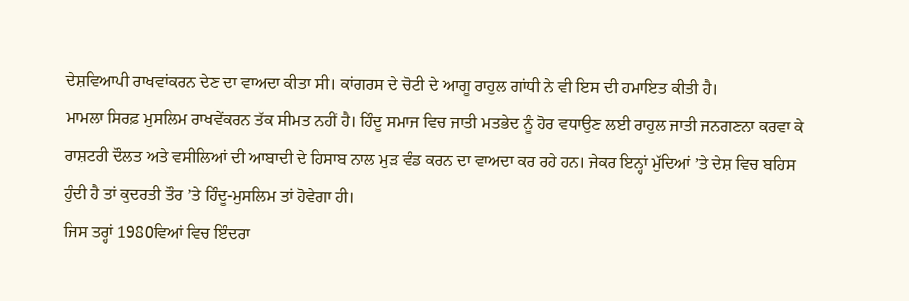ਦੇਸ਼ਵਿਆਪੀ ਰਾਖਵਾਂਕਰਨ ਦੇਣ ਦਾ ਵਾਅਦਾ ਕੀਤਾ ਸੀ। ਕਾਂਗਰਸ ਦੇ ਚੋਟੀ ਦੇ ਆਗੂ ਰਾਹੁਲ ਗਾਂਧੀ ਨੇ ਵੀ ਇਸ ਦੀ ਹਮਾਇਤ ਕੀਤੀ ਹੈ।
ਮਾਮਲਾ ਸਿਰਫ਼ ਮੁਸਲਿਮ ਰਾਖਵੇਂਕਰਨ ਤੱਕ ਸੀਮਤ ਨਹੀਂ ਹੈ। ਹਿੰਦੂ ਸਮਾਜ ਵਿਚ ਜਾਤੀ ਮਤਭੇਦ ਨੂੰ ਹੋਰ ਵਧਾਉਣ ਲਈ ਰਾਹੁਲ ਜਾਤੀ ਜਨਗਣਨਾ ਕਰਵਾ ਕੇ ਰਾਸ਼ਟਰੀ ਦੌਲਤ ਅਤੇ ਵਸੀਲਿਆਂ ਦੀ ਆਬਾਦੀ ਦੇ ਹਿਸਾਬ ਨਾਲ ਮੁੜ ਵੰਡ ਕਰਨ ਦਾ ਵਾਅਦਾ ਕਰ ਰਹੇ ਹਨ। ਜੇਕਰ ਇਨ੍ਹਾਂ ਮੁੱਦਿਆਂ ’ਤੇ ਦੇਸ਼ ਵਿਚ ਬਹਿਸ ਹੁੰਦੀ ਹੈ ਤਾਂ ਕੁਦਰਤੀ ਤੌਰ ’ਤੇ ਹਿੰਦੂ-ਮੁਸਲਿਮ ਤਾਂ ਹੋਵੇਗਾ ਹੀ।
ਜਿਸ ਤਰ੍ਹਾਂ 1980ਵਿਆਂ ਵਿਚ ਇੰਦਰਾ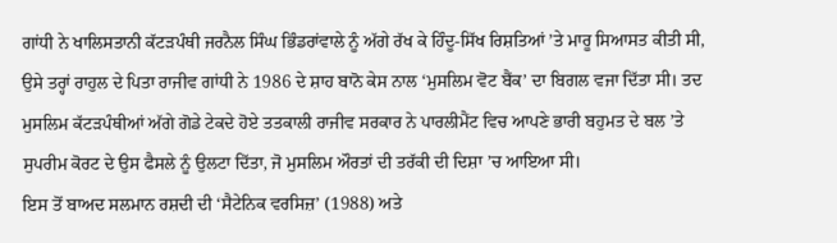ਗਾਂਧੀ ਨੇ ਖਾਲਿਸਤਾਨੀ ਕੱਟੜਪੰਥੀ ਜਰਨੈਲ ਸਿੰਘ ਭਿੰਡਰਾਂਵਾਲੇ ਨੂੰ ਅੱਗੇ ਰੱਖ ਕੇ ਹਿੰਦੂ-ਸਿੱਖ ਰਿਸ਼ਤਿਆਂ ’ਤੇ ਮਾਰੂ ਸਿਆਸਤ ਕੀਤੀ ਸੀ, ਉਸੇ ਤਰ੍ਹਾਂ ਰਾਹੁਲ ਦੇ ਪਿਤਾ ਰਾਜੀਵ ਗਾਂਧੀ ਨੇ 1986 ਦੇ ਸ਼ਾਹ ਬਾਨੋ ਕੇਸ ਨਾਲ ‘ਮੁਸਲਿਮ ਵੋਟ ਬੈਂਕ’ ਦਾ ਬਿਗਲ ਵਜਾ ਦਿੱਤਾ ਸੀ। ਤਦ ਮੁਸਲਿਮ ਕੱਟੜਪੰਥੀਆਂ ਅੱਗੇ ਗੋਡੇ ਟੇਕਦੇ ਹੋਏ ਤਤਕਾਲੀ ਰਾਜੀਵ ਸਰਕਾਰ ਨੇ ਪਾਰਲੀਮੈਂਟ ਵਿਚ ਆਪਣੇ ਭਾਰੀ ਬਹੁਮਤ ਦੇ ਬਲ ’ਤੇ ਸੁਪਰੀਮ ਕੋਰਟ ਦੇ ਉਸ ਫੈਸਲੇ ਨੂੰ ਉਲਟਾ ਦਿੱਤਾ, ਜੋ ਮੁਸਲਿਮ ਔਰਤਾਂ ਦੀ ਤਰੱਕੀ ਦੀ ਦਿਸ਼ਾ ’ਚ ਆਇਆ ਸੀ।
ਇਸ ਤੋਂ ਬਾਅਦ ਸਲਮਾਨ ਰਸ਼ਦੀ ਦੀ ‘ਸੈਟੇਨਿਕ ਵਰਸਿਜ਼’ (1988) ਅਤੇ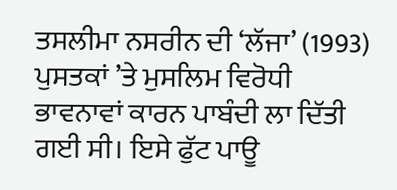ਤਸਲੀਮਾ ਨਸਰੀਨ ਦੀ ‘ਲੱਜਾ’ (1993) ਪੁਸਤਕਾਂ ’ਤੇ ਮੁਸਲਿਮ ਵਿਰੋਧੀ ਭਾਵਨਾਵਾਂ ਕਾਰਨ ਪਾਬੰਦੀ ਲਾ ਦਿੱਤੀ ਗਈ ਸੀ। ਇਸੇ ਫੁੱਟ ਪਾਊ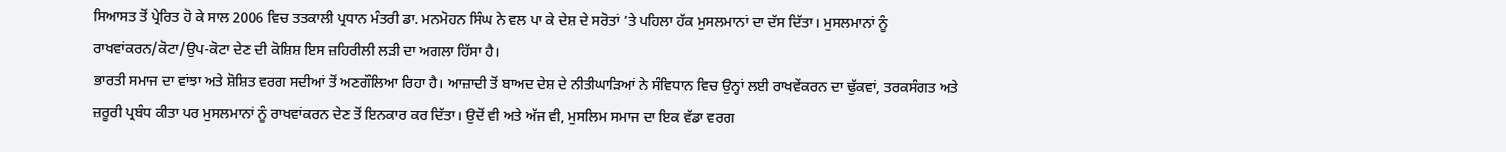ਸਿਆਸਤ ਤੋਂ ਪ੍ਰੇਰਿਤ ਹੋ ਕੇ ਸਾਲ 2006 ਵਿਚ ਤਤਕਾਲੀ ਪ੍ਰਧਾਨ ਮੰਤਰੀ ਡਾ. ਮਨਮੋਹਨ ਸਿੰਘ ਨੇ ਵਲ ਪਾ ਕੇ ਦੇਸ਼ ਦੇ ਸਰੋਤਾਂ ’ਤੇ ਪਹਿਲਾ ਹੱਕ ਮੁਸਲਮਾਨਾਂ ਦਾ ਦੱਸ ਦਿੱਤਾ। ਮੁਸਲਮਾਨਾਂ ਨੂੰ ਰਾਖਵਾਂਕਰਨ/ਕੋਟਾ/ਉਪ-ਕੋਟਾ ਦੇਣ ਦੀ ਕੋਸ਼ਿਸ਼ ਇਸ ਜ਼ਹਿਰੀਲੀ ਲੜੀ ਦਾ ਅਗਲਾ ਹਿੱਸਾ ਹੈ।
ਭਾਰਤੀ ਸਮਾਜ ਦਾ ਵਾਂਝਾ ਅਤੇ ਸ਼ੋਸ਼ਿਤ ਵਰਗ ਸਦੀਆਂ ਤੋਂ ਅਣਗੌਲਿਆ ਰਿਹਾ ਹੈ। ਆਜ਼ਾਦੀ ਤੋਂ ਬਾਅਦ ਦੇਸ਼ ਦੇ ਨੀਤੀਘਾੜਿਆਂ ਨੇ ਸੰਵਿਧਾਨ ਵਿਚ ਉਨ੍ਹਾਂ ਲਈ ਰਾਖਵੇਂਕਰਨ ਦਾ ਢੁੱਕਵਾਂ, ਤਰਕਸੰਗਤ ਅਤੇ ਜ਼ਰੂਰੀ ਪ੍ਰਬੰਧ ਕੀਤਾ ਪਰ ਮੁਸਲਮਾਨਾਂ ਨੂੰ ਰਾਖਵਾਂਕਰਨ ਦੇਣ ਤੋਂ ਇਨਕਾਰ ਕਰ ਦਿੱਤਾ। ਉਦੋਂ ਵੀ ਅਤੇ ਅੱਜ ਵੀ, ਮੁਸਲਿਮ ਸਮਾਜ ਦਾ ਇਕ ਵੱਡਾ ਵਰਗ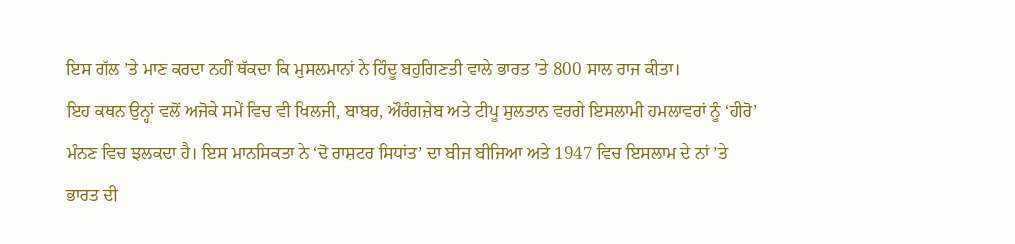ਇਸ ਗੱਲ ’ਤੇ ਮਾਣ ਕਰਦਾ ਨਹੀਂ ਥੱਕਦਾ ਕਿ ਮੁਸਲਮਾਨਾਂ ਨੇ ਹਿੰਦੂ ਬਹੁਗਿਣਤੀ ਵਾਲੇ ਭਾਰਤ ’ਤੇ 800 ਸਾਲ ਰਾਜ ਕੀਤਾ।
ਇਹ ਕਥਨ ਉਨ੍ਹਾਂ ਵਲੋਂ ਅਜੋਕੇ ਸਮੇਂ ਵਿਚ ਵੀ ਖਿਲਜੀ, ਬਾਬਰ, ਔਰੰਗਜ਼ੇਬ ਅਤੇ ਟੀਪੂ ਸੁਲਤਾਨ ਵਰਗੇ ਇਸਲਾਮੀ ਹਮਲਾਵਰਾਂ ਨੂੰ ‘ਹੀਰੋ’ ਮੰਨਣ ਵਿਚ ਝਲਕਦਾ ਹੈ। ਇਸ ਮਾਨਸਿਕਤਾ ਨੇ ‘ਦੋ ਰਾਸ਼ਟਰ ਸਿਧਾਂਤ’ ਦਾ ਬੀਜ ਬੀਜਿਆ ਅਤੇ 1947 ਵਿਚ ਇਸਲਾਮ ਦੇ ਨਾਂ ’ਤੇ ਭਾਰਤ ਦੀ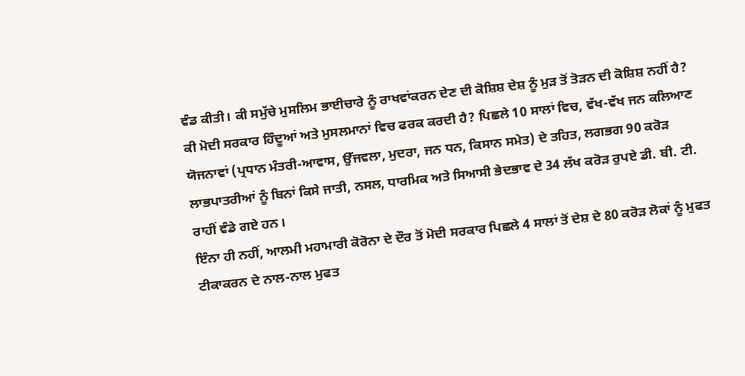ਵੰਡ ਕੀਤੀ। ਕੀ ਸਮੁੱਚੇ ਮੁਸਲਿਮ ਭਾਈਚਾਰੇ ਨੂੰ ਰਾਖਵਾਂਕਰਨ ਦੇਣ ਦੀ ਕੋਸ਼ਿਸ਼ ਦੇਸ਼ ਨੂੰ ਮੁੜ ਤੋਂ ਤੋੜਨ ਦੀ ਕੋਸ਼ਿਸ਼ ਨਹੀਂ ਹੈ?
ਕੀ ਮੋਦੀ ਸਰਕਾਰ ਹਿੰਦੂਆਂ ਅਤੇ ਮੁਸਲਮਾਨਾਂ ਵਿਚ ਫਰਕ ਕਰਦੀ ਹੈ? ਪਿਛਲੇ 10 ਸਾਲਾਂ ਵਿਚ, ਵੱਖ-ਵੱਖ ਜਨ ਕਲਿਆਣ ਯੋਜਨਾਵਾਂ (ਪ੍ਰਧਾਨ ਮੰਤਰੀ-ਆਵਾਸ, ਉੱਜਵਲਾ, ਮੁਦਰਾ, ਜਨ ਧਨ, ਕਿਸਾਨ ਸਮੇਤ) ਦੇ ਤਹਿਤ, ਲਗਭਗ 90 ਕਰੋੜ ਲਾਭਪਾਤਰੀਆਂ ਨੂੰ ਬਿਨਾਂ ਕਿਸੇ ਜਾਤੀ, ਨਸਲ, ਧਾਰਮਿਕ ਅਤੇ ਸਿਆਸੀ ਭੇਦਭਾਵ ਦੇ 34 ਲੱਖ ਕਰੋੜ ਰੁਪਏ ਡੀ. ਬੀ. ਟੀ. ਰਾਹੀਂ ਵੰਡੇ ਗਏ ਹਨ।
ਇੰਨਾ ਹੀ ਨਹੀਂ, ਆਲਮੀ ਮਹਾਮਾਰੀ ਕੋਰੋਨਾ ਦੇ ਦੌਰ ਤੋਂ ਮੋਦੀ ਸਰਕਾਰ ਪਿਛਲੇ 4 ਸਾਲਾਂ ਤੋਂ ਦੇਸ਼ ਦੇ 80 ਕਰੋੜ ਲੋਕਾਂ ਨੂੰ ਮੁਫਤ ਟੀਕਾਕਰਨ ਦੇ ਨਾਲ-ਨਾਲ ਮੁਫਤ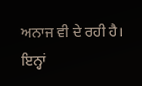ਅਨਾਜ ਵੀ ਦੇ ਰਹੀ ਹੈ। ਇਨ੍ਹਾਂ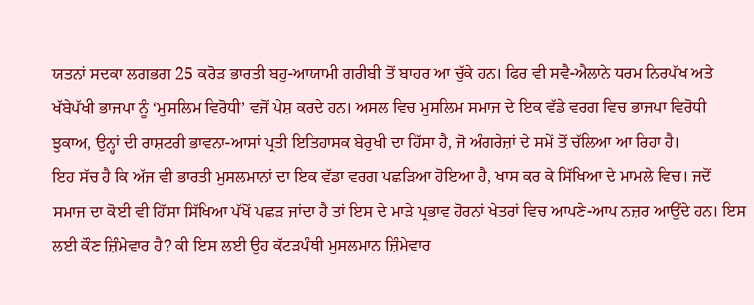ਯਤਨਾਂ ਸਦਕਾ ਲਗਭਗ 25 ਕਰੋੜ ਭਾਰਤੀ ਬਹੁ-ਆਯਾਮੀ ਗਰੀਬੀ ਤੋਂ ਬਾਹਰ ਆ ਚੁੱਕੇ ਹਨ। ਫਿਰ ਵੀ ਸਵੈ-ਐਲਾਨੇ ਧਰਮ ਨਿਰਪੱਖ ਅਤੇ ਖੱਬੇਪੱਖੀ ਭਾਜਪਾ ਨੂੰ ‘ਮੁਸਲਿਮ ਵਿਰੋਧੀ’ ਵਜੋਂ ਪੇਸ਼ ਕਰਦੇ ਹਨ। ਅਸਲ ਵਿਚ ਮੁਸਲਿਮ ਸਮਾਜ ਦੇ ਇਕ ਵੱਡੇ ਵਰਗ ਵਿਚ ਭਾਜਪਾ ਵਿਰੋਧੀ ਝੁਕਾਅ, ਉਨ੍ਹਾਂ ਦੀ ਰਾਸ਼ਟਰੀ ਭਾਵਨਾ-ਆਸਾਂ ਪ੍ਰਤੀ ਇਤਿਹਾਸਕ ਬੇਰੁਖੀ ਦਾ ਹਿੱਸਾ ਹੈ, ਜੋ ਅੰਗਰੇਜ਼ਾਂ ਦੇ ਸਮੇਂ ਤੋਂ ਚੱਲਿਆ ਆ ਰਿਹਾ ਹੈ।
ਇਹ ਸੱਚ ਹੈ ਕਿ ਅੱਜ ਵੀ ਭਾਰਤੀ ਮੁਸਲਮਾਨਾਂ ਦਾ ਇਕ ਵੱਡਾ ਵਰਗ ਪਛੜਿਆ ਹੋਇਆ ਹੈ, ਖਾਸ ਕਰ ਕੇ ਸਿੱਖਿਆ ਦੇ ਮਾਮਲੇ ਵਿਚ। ਜਦੋਂ ਸਮਾਜ ਦਾ ਕੋਈ ਵੀ ਹਿੱਸਾ ਸਿੱਖਿਆ ਪੱਖੋਂ ਪਛੜ ਜਾਂਦਾ ਹੈ ਤਾਂ ਇਸ ਦੇ ਮਾੜੇ ਪ੍ਰਭਾਵ ਹੋਰਨਾਂ ਖੇਤਰਾਂ ਵਿਚ ਆਪਣੇ-ਆਪ ਨਜ਼ਰ ਆਉਂਦੇ ਹਨ। ਇਸ ਲਈ ਕੌਣ ਜ਼ਿੰਮੇਵਾਰ ਹੈ? ਕੀ ਇਸ ਲਈ ਉਹ ਕੱਟੜਪੰਥੀ ਮੁਸਲਮਾਨ ਜ਼ਿੰਮੇਵਾਰ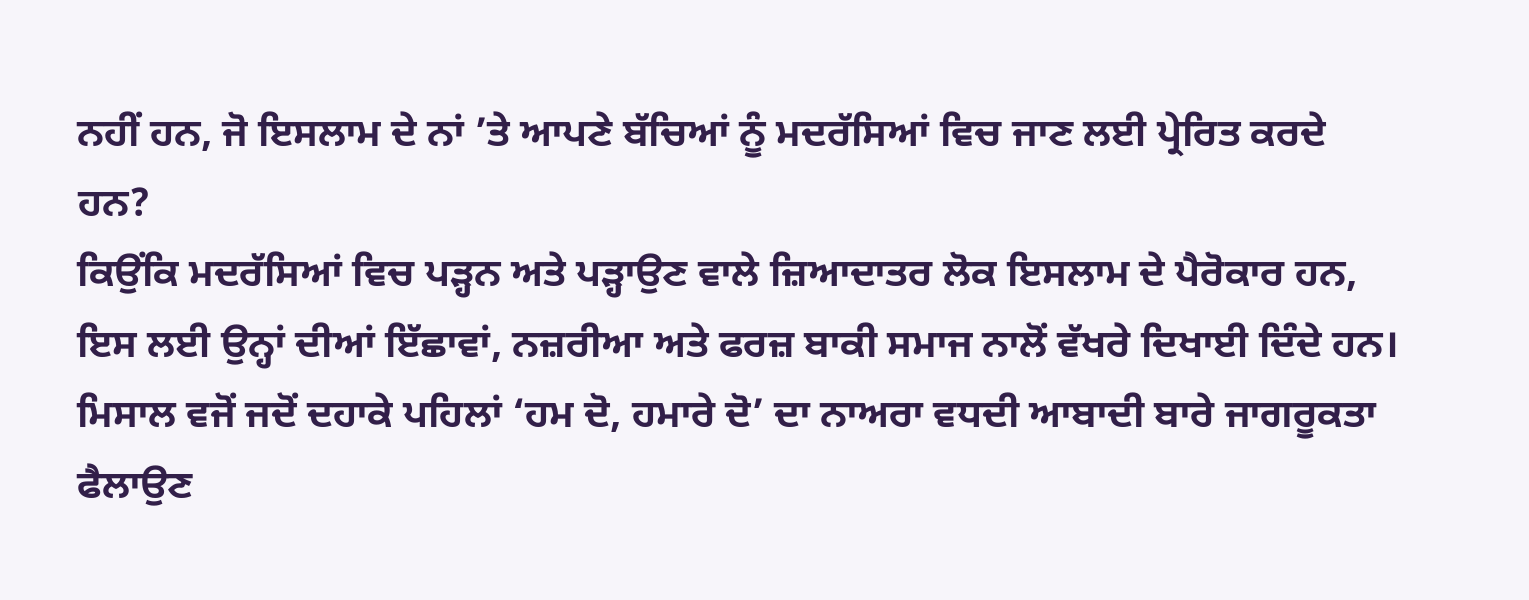ਨਹੀਂ ਹਨ, ਜੋ ਇਸਲਾਮ ਦੇ ਨਾਂ ’ਤੇ ਆਪਣੇ ਬੱਚਿਆਂ ਨੂੰ ਮਦਰੱਸਿਆਂ ਵਿਚ ਜਾਣ ਲਈ ਪ੍ਰੇਰਿਤ ਕਰਦੇ ਹਨ?
ਕਿਉਂਕਿ ਮਦਰੱਸਿਆਂ ਵਿਚ ਪੜ੍ਹਨ ਅਤੇ ਪੜ੍ਹਾਉਣ ਵਾਲੇ ਜ਼ਿਆਦਾਤਰ ਲੋਕ ਇਸਲਾਮ ਦੇ ਪੈਰੋਕਾਰ ਹਨ, ਇਸ ਲਈ ਉਨ੍ਹਾਂ ਦੀਆਂ ਇੱਛਾਵਾਂ, ਨਜ਼ਰੀਆ ਅਤੇ ਫਰਜ਼ ਬਾਕੀ ਸਮਾਜ ਨਾਲੋਂ ਵੱਖਰੇ ਦਿਖਾਈ ਦਿੰਦੇ ਹਨ। ਮਿਸਾਲ ਵਜੋਂ ਜਦੋਂ ਦਹਾਕੇ ਪਹਿਲਾਂ ‘ਹਮ ਦੋ, ਹਮਾਰੇ ਦੋ’ ਦਾ ਨਾਅਰਾ ਵਧਦੀ ਆਬਾਦੀ ਬਾਰੇ ਜਾਗਰੂਕਤਾ ਫੈਲਾਉਣ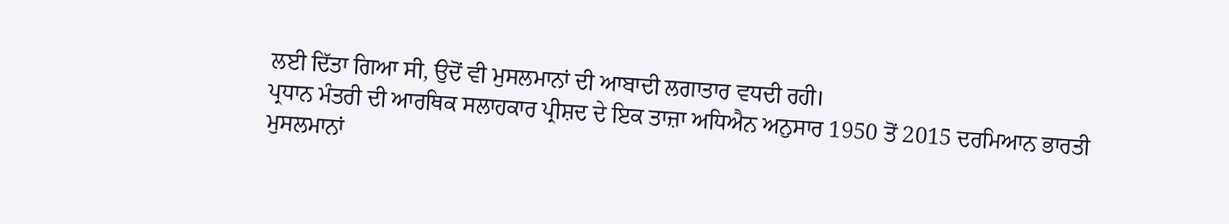ਲਈ ਦਿੱਤਾ ਗਿਆ ਸੀ, ਉਦੋਂ ਵੀ ਮੁਸਲਮਾਨਾਂ ਦੀ ਆਬਾਦੀ ਲਗਾਤਾਰ ਵਧਦੀ ਰਹੀ।
ਪ੍ਰਧਾਨ ਮੰਤਰੀ ਦੀ ਆਰਥਿਕ ਸਲਾਹਕਾਰ ਪ੍ਰੀਸ਼ਦ ਦੇ ਇਕ ਤਾਜ਼ਾ ਅਧਿਐਨ ਅਨੁਸਾਰ 1950 ਤੋਂ 2015 ਦਰਮਿਆਨ ਭਾਰਤੀ ਮੁਸਲਮਾਨਾਂ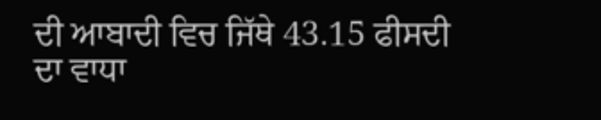ਦੀ ਆਬਾਦੀ ਵਿਚ ਜਿੱਥੇ 43.15 ਫੀਸਦੀ ਦਾ ਵਾਧਾ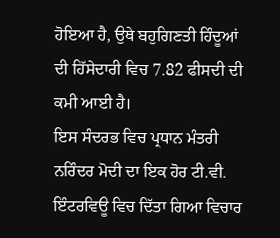ਹੋਇਆ ਹੈ, ਉਥੇ ਬਹੁਗਿਣਤੀ ਹਿੰਦੂਆਂ ਦੀ ਹਿੱਸੇਦਾਰੀ ਵਿਚ 7.82 ਫੀਸਦੀ ਦੀ ਕਮੀ ਆਈ ਹੈ।
ਇਸ ਸੰਦਰਭ ਵਿਚ ਪ੍ਰਧਾਨ ਮੰਤਰੀ ਨਰਿੰਦਰ ਮੋਦੀ ਦਾ ਇਕ ਹੋਰ ਟੀ.ਵੀ. ਇੰਟਰਵਿਊ ਵਿਚ ਦਿੱਤਾ ਗਿਆ ਵਿਚਾਰ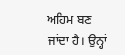ਅਹਿਮ ਬਣ ਜਾਂਦਾ ਹੈ। ਉਨ੍ਹਾਂ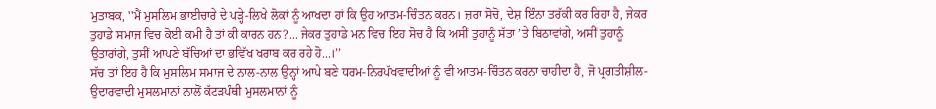ਮੁਤਾਬਕ, ''ਮੈਂ ਮੁਸਲਿਮ ਭਾਈਚਾਰੇ ਦੇ ਪੜ੍ਹੇ-ਲਿਖੇ ਲੋਕਾਂ ਨੂੰ ਆਖਦਾ ਹਾਂ ਕਿ ਉਹ ਆਤਮ-ਚਿੰਤਨ ਕਰਨ। ਜ਼ਰਾ ਸੋਚੋ, ਦੇਸ਼ ਇੰਨਾ ਤਰੱਕੀ ਕਰ ਰਿਹਾ ਹੈ, ਜੇਕਰ ਤੁਹਾਡੇ ਸਮਾਜ ਵਿਚ ਕੋਈ ਕਮੀ ਹੈ ਤਾਂ ਕੀ ਕਾਰਨ ਹਨ?... ਜੇਕਰ ਤੁਹਾਡੇ ਮਨ ਵਿਚ ਇਹ ਸੋਚ ਹੈ ਕਿ ਅਸੀਂ ਤੁਹਾਨੂੰ ਸੱਤਾ ’ਤੇ ਬਿਠਾਵਾਂਗੇ, ਅਸੀਂ ਤੁਹਾਨੂੰ ਉਤਾਰਾਂਗੇ, ਤੁਸੀਂ ਆਪਣੇ ਬੱਚਿਆਂ ਦਾ ਭਵਿੱਖ ਖਰਾਬ ਕਰ ਰਹੇ ਹੋ...।’’
ਸੱਚ ਤਾਂ ਇਹ ਹੈ ਕਿ ਮੁਸਲਿਮ ਸਮਾਜ ਦੇ ਨਾਲ-ਨਾਲ ਉਨ੍ਹਾਂ ਆਪੇ ਬਣੇ ਧਰਮ-ਨਿਰਪੱਖਵਾਦੀਆਂ ਨੂੰ ਵੀ ਆਤਮ-ਚਿੰਤਨ ਕਰਨਾ ਚਾਹੀਦਾ ਹੈ, ਜੋ ਪ੍ਰਗਤੀਸ਼ੀਲ-ਉਦਾਰਵਾਦੀ ਮੁਸਲਮਾਨਾਂ ਨਾਲੋਂ ਕੱਟੜਪੰਥੀ ਮੁਸਲਮਾਨਾਂ ਨੂੰ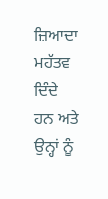ਜ਼ਿਆਦਾ ਮਹੱਤਵ ਦਿੰਦੇ ਹਨ ਅਤੇ ਉਨ੍ਹਾਂ ਨੂੰ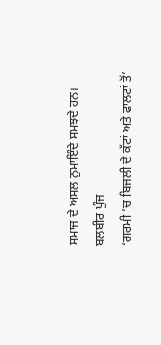ਸਮਾਜ ਦੇ ਅਸਲ ਨੁਮਾਇੰਦੇ ਸਮਝਦੇ ਹਨ।
ਬਲਬੀਰ ਪੁੰਜ
‘ਗਰਮੀ ’ਚ ਬਿਜਲੀ ਦੇ ਕੱਟਾਂ ਅਤੇ ਫਾਲਟਾਂ ਤੋਂ’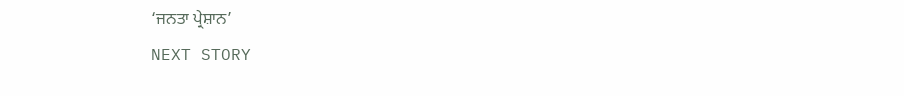‘ਜਨਤਾ ਪ੍ਰੇਸ਼ਾਨ’
NEXT STORY